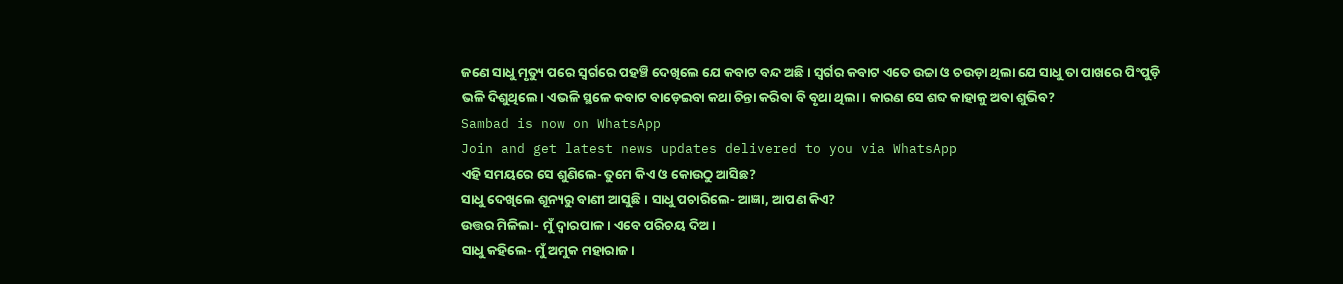ଜଣେ ସାଧୁ ମୃତ୍ୟୁ ପରେ ସ୍ବର୍ଗରେ ପହଞ୍ଚି ଦେଖିଲେ ଯେ କବାଟ ବନ୍ଦ ଅଛି। ସ୍ବର୍ଗର କବାଟ ଏତେ ଉଚ୍ଚା ଓ ଚଉଡ଼ା ଥିଲା ଯେ ସାଧୁ ତା ପାଖରେ ପିଂପୁଡ଼ି ଭଳି ଦିଶୁଥିଲେ। ଏଭଳି ସ୍ଥଳେ କବାଟ ବାଡ଼େଇବା କଥା ଚିନ୍ତା କରିବା ବି ବୃଥା ଥିଲା। କାରଣ ସେ ଶବ୍ଦ କାହାକୁ ଅବା ଶୁଭିବ?
Sambad is now on WhatsApp
Join and get latest news updates delivered to you via WhatsApp
ଏହି ସମୟରେ ସେ ଶୁଣିଲେ- ତୁମେ କିଏ ଓ କୋଉଠୁ ଆସିଛ?
ସାଧୁ ଦେଖିଲେ ଶୂନ୍ୟରୁ ବାଣୀ ଆସୁଛି। ସାଧୁ ପଚାରିଲେ- ଆଜ୍ଞା, ଆପଣ କିଏ?
ଉତ୍ତର ମିଳିଲା- ମୁଁ ଦ୍ବାରପାଳ। ଏବେ ପରିଚୟ ଦିଅ।
ସାଧୁ କହିଲେ- ମୁଁ ଅମୁକ ମହାରାଜ।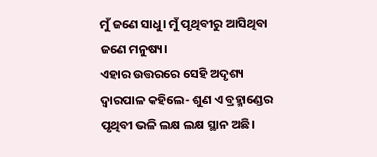ମୁଁ ଜଣେ ସାଧୁ। ମୁଁ ପୃଥିବୀରୁ ଆସିଥିବା ଜଣେ ମନୁଷ୍ୟ।
ଏହାର ଉତ୍ତରରେ ସେହି ଅଦୃଶ୍ୟ ଦ୍ବାରପାଳ କହିଲେ- ଶୁଣ ଏ ବ୍ରହ୍ମାଣ୍ଡେର ପୃଥିବୀ ଭଳି ଲକ୍ଷ ଲକ୍ଷ ସ୍ଥାନ ଅଛି।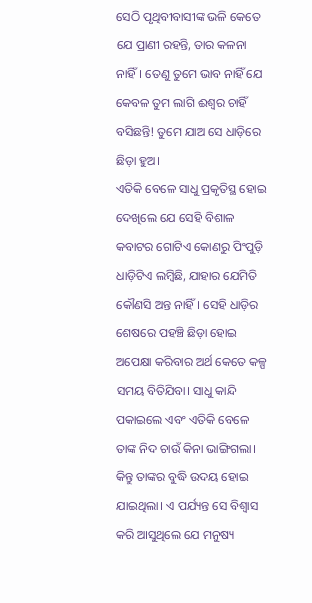ସେଠି ପୃଥିବୀବାସୀଙ୍କ ଭଳି କେତେ ଯେ ପ୍ରାଣୀ ରହନ୍ତି, ତାର କଳନା ନାହିଁ। ତେଣୁ ତୁମେ ଭାବ ନାହିଁ ଯେ କେବଳ ତୁମ ଲାଗି ଈଶ୍ବର ଚାହିଁ ବସିଛନ୍ତି! ତୁମେ ଯାଅ ସେ ଧାଡ଼ିରେ ଛିଡ଼ା ହୁଅ।
ଏତିକି ବେଳେ ସାଧୁ ପ୍ରକୃତିସ୍ଥ ହୋଇ ଦେଖିଲେ ଯେ ସେହି ବିଶାଳ କବାଟର ଗୋଟିଏ କୋଣରୁ ପିଂପୁଡ଼ି ଧାଡ଼ିଟିଏ ଲମ୍ବିଛି, ଯାହାର ଯେମିତି କୌଣସି ଅନ୍ତ ନାହିଁ। ସେହି ଧାଡ଼ିର ଶେଷରେ ପହଞ୍ଚି ଛିଡ଼ା ହୋଇ ଅପେକ୍ଷା କରିବାର ଅର୍ଥ କେତେ କଳ୍ପ ସମୟ ବିତିଯିବା। ସାଧୁ କାନ୍ଦି ପକାଇଲେ ଏବଂ ଏତିକି ବେଳେ ତାଙ୍କ ନିଦ ଚାଉଁ କିନା ଭାଙ୍ଗିଗଲା।
କିନ୍ତୁ ତାଙ୍କର ବୁଦ୍ଧି ଉଦୟ ହୋଇ ଯାଇଥିଲା। ଏ ପର୍ଯ୍ୟନ୍ତ ସେ ବିଶ୍ବାସ କରି ଆସୁଥିଲେ ଯେ ମନୁଷ୍ୟ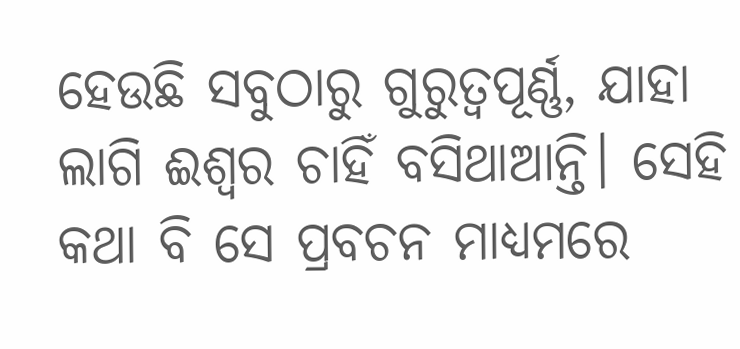ହେଉଛି ସବୁଠାରୁ ଗୁରୁତ୍ବପୂର୍ଣ୍ଣ, ଯାହା ଲାଗି ଈଶ୍ବର ଚାହିଁ ବସିଥାଆନ୍ତି। ସେହି କଥା ବି ସେ ପ୍ରବଚନ ମାଧ୍ୟମରେ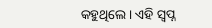କହୁଥିଲେ। ଏହି ସ୍ବପ୍ନ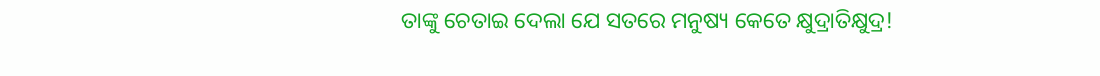ତାଙ୍କୁ ଚେତାଇ ଦେଲା ଯେ ସତରେ ମନୁଷ୍ୟ କେତେ କ୍ଷୁଦ୍ରାତିକ୍ଷୁଦ୍ର!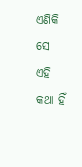ଏଣିକି ସେ ଏହି କଥା ହିଁ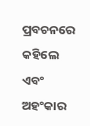ପ୍ରବଚନରେ କହିଲେ ଏବଂ ଅହଂକାର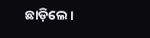ଛାଡ଼ିଲେ।